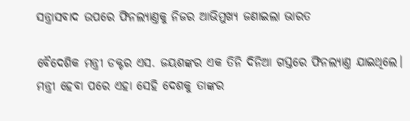ସନ୍ତ୍ରାସବାଦ ଉପରେ ଫିନଲ୍ୟାଣ୍ତକୁ ନିଜର ଆଭିମୁଖ୍ୟ ଜଣାଇଲା ଭାରତ

ବୈଦେଶିକ ମନ୍ତ୍ରୀ ଡକ୍ଟର ଏସ. ଜୟଶଙ୍କର ଏକ ତିନି ଦିନିଆ ଗସ୍ତରେ ଫିନଲ୍ୟାଣ୍ତ ଯାଇଥିଲେ। ମନ୍ତ୍ରୀ ହେବା ପରେ ଏହା ସେହି ଦେଶକୁ ତାଙ୍କର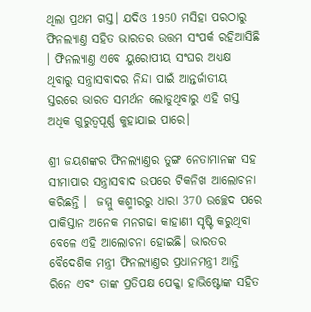ଥିଲା ପ୍ରଥମ ଗସ୍ତ। ଯଦିଓ 1950 ମସିହା ପରଠାରୁ ଫିନଲ୍ୟାଣ୍ତ ସହିତ ଭାରତର ଉତ୍ତମ ସଂପର୍କ ରହିଆସିଛି । ଫିନଲ୍ୟାଣ୍ତ ଏବେ ୟୁରୋପୀୟ ସଂଘର ଅଧ୍ୟକ୍ଷ ଥିବାରୁ ସନ୍ତ୍ରାସବାଦର ନିନ୍ଦା ପାଇଁ ଆନ୍ତର୍ଜାତୀୟ ସ୍ତରରେ ଭାରତ ସମର୍ଥନ ଲୋଡୁଥିବାରୁ ଏହି ଗସ୍ତ ଅଧିକ ଗୁରୁତ୍ବପୂର୍ଣ୍ଣ କୁହାଯାଇ ପାରେ।

ଶ୍ରୀ ଜୟଶଙ୍କର ଫିନଲ୍ୟାଣ୍ତର ତୁଙ୍ଗ ନେତାମାନଙ୍କ ସହ ସୀମାପାର ସନ୍ତ୍ରାସବାଦ ଉପରେ ଟିକନିଖ ଆଲୋଚନା କରିଛନ୍ତି ।  ଜମ୍ମୁ କଶ୍ମୀରରୁ ଧାରା 370 ଉଚ୍ଛେଦ ପରେ ପାକିସ୍ତାନ ଅନେକ ମନଗଢା କାହାଣୀ ସୃଷ୍ଟି କରୁଥିବା ବେଳେ ଏହି ଆଲୋଚନା ହୋଇଛି। ଭାରତର ବୈଦେଶିକ ମନ୍ତ୍ରୀ ଫିନଲ୍ୟାଣ୍ତର ପ୍ରଧାନମନ୍ତ୍ରୀ ଆନ୍ତି ରିନେ ଏବଂ ତାଙ୍କ ପ୍ରତିପକ୍ଷ ପେକ୍କା ହାଭିଷ୍ଟୋଙ୍କ ସହିତ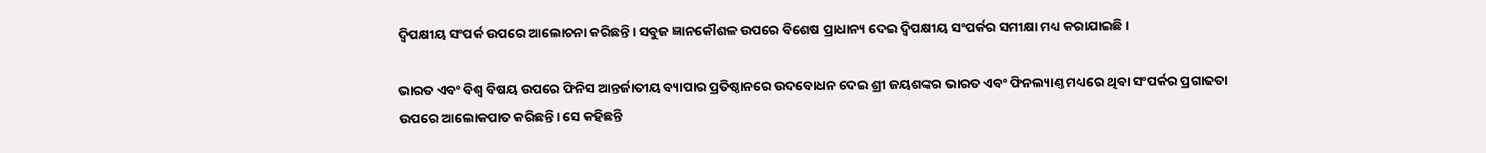ଦ୍ୱିପକ୍ଷୀୟ ସଂପର୍କ ଉପରେ ଆଲୋଚନା କରିଛନ୍ତି। ସବୁଜ ଜ୍ଞାନକୌଶଳ ଉପରେ ବିଶେଷ ପ୍ରାଧାନ୍ୟ ଦେଇ ଦ୍ୱିପକ୍ଷୀୟ ସଂପର୍କର ସମୀକ୍ଷା ମଧ୍ୟ କରାଯାଇଛି।

ଭାରତ ଏବଂ ବିଶ୍ୱ ବିଷୟ ଉପରେ ଫିନିସ ଆନ୍ତର୍ଜାତୀୟ ବ୍ୟାପାର ପ୍ରତିଷ୍ଠାନରେ ଉଦବୋଧନ ଦେଇ ଶ୍ରୀ ଜୟଶଙ୍କର ଭାରତ ଏବଂ ଫିନଲ୍ୟାଣ୍ତ ମଧ୍ୟରେ ଥିବା ସଂପର୍କର ପ୍ରଗାଢତା ଉପରେ ଆଲୋକପାତ କରିଛନ୍ତି। ସେ କହିଛନ୍ତି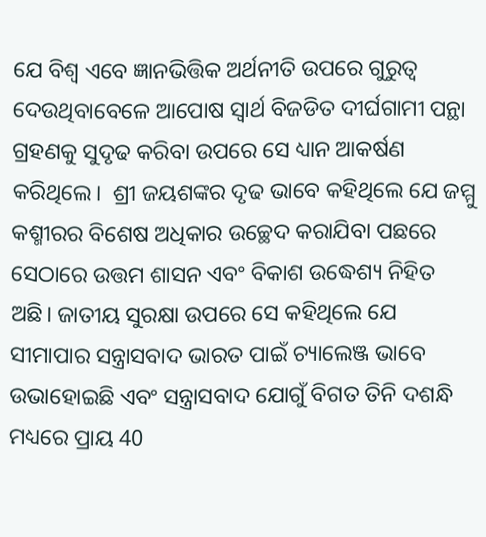ଯେ ବିଶ୍ୱ ଏବେ ଜ୍ଞାନଭିତ୍ତିକ ଅର୍ଥନୀତି ଉପରେ ଗୁରୁତ୍ବ ଦେଉଥିବାବେଳେ ଆପୋଷ ସ୍ବାର୍ଥ ବିଜଡିତ ଦୀର୍ଘଗାମୀ ପନ୍ଥା ଗ୍ରହଣକୁ ସୁଦୃଢ କରିବା ଉପରେ ସେ ଧ୍ୟାନ ଆକର୍ଷଣ କରିଥିଲେ।  ଶ୍ରୀ ଜୟଶଙ୍କର ଦୃଢ ଭାବେ କହିଥିଲେ ଯେ ଜମ୍ମୁ କଶ୍ମୀରର ବିଶେଷ ଅଧିକାର ଉଚ୍ଛେଦ କରାଯିବା ପଛରେ ସେଠାରେ ଉତ୍ତମ ଶାସନ ଏବଂ ବିକାଶ ଉଦ୍ଧେଶ୍ୟ ନିହିତ ଅଛି। ଜାତୀୟ ସୁରକ୍ଷା ଉପରେ ସେ କହିଥିଲେ ଯେ ସୀମାପାର ସନ୍ତ୍ରାସବାଦ ଭାରତ ପାଇଁ ଚ୍ୟାଲେଞ୍ଜ ଭାବେ ଉଭାହୋଇଛି ଏବଂ ସନ୍ତ୍ରାସବାଦ ଯୋଗୁଁ ବିଗତ ତିନି ଦଶନ୍ଧି ମଧ୍ୟରେ ପ୍ରାୟ 40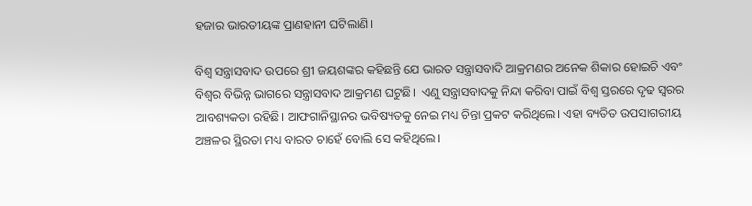ହଜାର ଭାରତୀୟଙ୍କ ପ୍ରାଣହାନୀ ଘଟିଲାଣି।

ବିଶ୍ୱ ସନ୍ତ୍ରାସବାଦ ଉପରେ ଶ୍ରୀ ଜୟଶଙ୍କର କହିଛନ୍ତି ଯେ ଭାରତ ସନ୍ତ୍ରାସବାଦି ଆକ୍ରମଣର ଅନେକ ଶିକାର ହୋଇଚି ଏବଂ ବିଶ୍ୱର ବିଭିନ୍ନ ଭାଗରେ ସନ୍ତ୍ରାସବାଦ ଆକ୍ରମଣ ଘଟୁଛି।  ଏଣୁ ସନ୍ତ୍ରାସବାଦକୁ ନିନ୍ଦା କରିବା ପାଇଁ ବିଶ୍ୱ ସ୍ତରରେ ଦୃଢ ସ୍ୱରର ଆବଶ୍ୟକତା ରହିଛି। ଆଫଗାନିସ୍ଥାନର ଭବିଷ୍ୟତକୁ ନେଇ ମଧ୍ୟ ଚିନ୍ତା ପ୍ରକଟ କରିଥିଲେ। ଏହା ବ୍ୟତିତ ଉପସାଗରୀୟ ଅଞ୍ଚଳର ସ୍ଥିରତା ମଧ୍ୟ ବାରତ ଚାହେଁ ବୋଲି ସେ କହିଥିଲେ।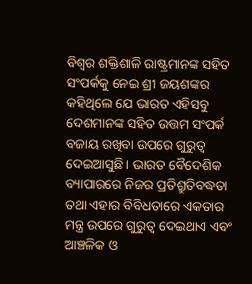ବିଶ୍ୱର ଶକ୍ତିଶାଳି ରାଷ୍ଟ୍ରମାନଙ୍କ ସହିତ ସଂପର୍କକୁ ନେଇ ଶ୍ରୀ ଜୟଶଙ୍କର କହିଥିଲେ ଯେ ଭାରତ ଏହିସବୁ ଦେଶମାନଙ୍କ ସହିତ ଉତ୍ତମ ସଂପର୍କ ବଜାୟ ରଖିବା ଉପରେ ଗୁରୁତ୍ବ ଦେଇଆସୁଛି। ଭାରତ ବୈଦେଶିକ ବ୍ୟାପାରରେ ନିଜର ପ୍ରତିଶ୍ରୁତିବଦ୍ଧତା ତଥା ଏହାର ବିବିଧତାରେ ଏକତାର ମନ୍ତ୍ର ଉପରେ ଗୁରୁତ୍ବ ଦେଇଥାଏ ଏବଂ ଆଞ୍ଚଳିକ ଓ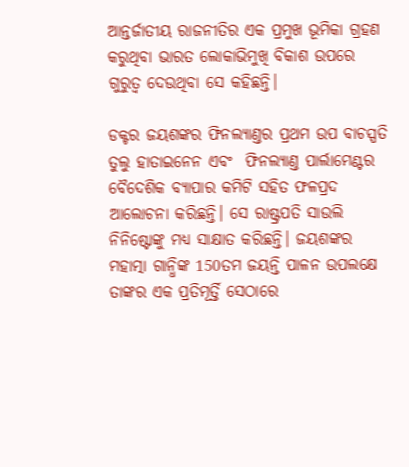ଆନ୍ତର୍ଜାତୀୟ ରାଜନୀତିର ଏକ ପ୍ରମୁଖ ଭୂମିକା ଗ୍ରହଣ କରୁଥିବା ଭାରତ ଲୋକାଭିମୁଖି ବିକାଶ ଉପରେ ଗୁରୁତ୍ବ ଦେଉଥିବା ସେ କହିଛନ୍ତି।

ଡକ୍ଟର ଜୟଶଙ୍କର ଫିନଲ୍ୟାଣ୍ତର ପ୍ରଥମ ଉପ ବାଚସ୍ପତି ତୁଲୁ ହାତାଇନେନ ଏବଂ  ଫିନଲ୍ୟାଣ୍ତ ପାର୍ଲାମେଣ୍ଟର ବୈଦେଶିକ ବ୍ୟାପାର କମିଟି ସହିତ ଫଳପ୍ରଦ ଆଲୋଚନା କରିଛନ୍ତି। ସେ ରାଷ୍ଟ୍ରପତି ସାଉଲି ନିନିଷ୍ଟୋଙ୍କୁ ମଧ୍ୟ ସାକ୍ଷାତ କରିଛନ୍ତି। ଜୟଶଙ୍କର ମହାତ୍ମା ଗାନ୍ଧିଙ୍କ 150ତମ ଜୟନ୍ତି ପାଳନ ଉପଲକ୍ଷେ ତାଙ୍କର ଏକ ପ୍ରତିମୂର୍ତ୍ତି ସେଠାରେ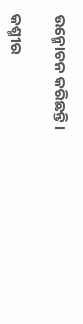ଉନ୍ମୋଚନ କରିଛନ୍ତି।

କଶ୍ମୀର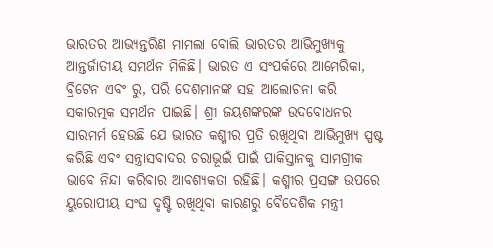ଭାରତର ଆଭ୍ୟନ୍ତରିଣ ମାମଲା ବୋଲି ଭାରତର ଆଭିମୁଖ୍ୟକୁ ଆନ୍ତର୍ଜାତୀୟ ସମର୍ଥନ ମିଳିଛି। ଭାରତ ଏ ସଂପର୍କରେ ଆମେରିକା, ବ୍ରିଟେନ ଏବଂ ରୁ, ପରି ଦେଶମାନଙ୍କ ସହ ଆଲୋଚନା କରି ସକାରତ୍ମକ ସମର୍ଥନ ପାଇଛି। ଶ୍ରୀ ଜୟଶଙ୍କରଙ୍କ ଉଦବୋଧନର ସାରମର୍ମ ହେଉଛି ଯେ ଭାରତ କଶ୍ମୀର ପ୍ରତି ରଖିଥିବା ଆଭିମୁଖ୍ୟ ସ୍ପଷ୍ଟ କରିଛି ଏବଂ ସନ୍ତ୍ରାସବାଦର ଚରାଭୂଇଁ ପାଇଁ ପାକିସ୍ତାନକୁ ସାମଗ୍ରୀକ ଭାବେ ନିନ୍ଦା କରିବାର ଆବଶ୍ୟକତା ରହିଛି। କଶ୍ମୀର ପ୍ରସଙ୍ଗ ଉପରେ ୟୁରୋପୀୟ ସଂଘ ଦୃଷ୍ଟି ରଖିଥିବା କାରଣରୁ ବୈଦେଶିକ ମନ୍ତ୍ରୀ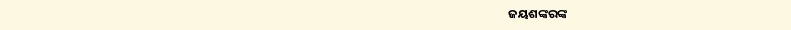ଜୟଶଙ୍କରଙ୍କ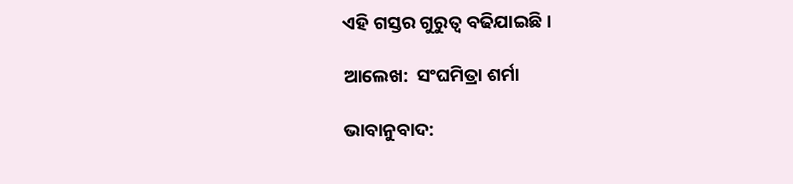ଏହି ଗସ୍ତର ଗୁରୁତ୍ବ ବଢିଯାଇଛି।

ଆଲେଖ:  ସଂଘମିତ୍ରା ଶର୍ମା

ଭାବାନୁବାଦ: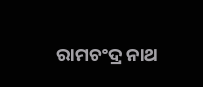ରାମଚଂଦ୍ର ନାଥ